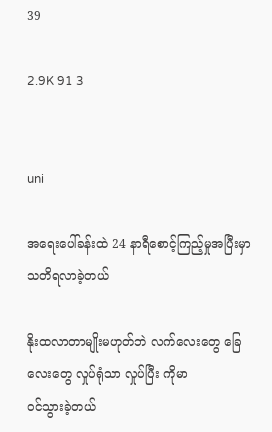39

2.9K 91 3


uni

အရေးပေါ်ခန်းထဲ 24 နာရီစောင့်ကြည့်မှုအပြီးမှာ သတိရလာခဲ့တယ်

နိုးထလာတာမျိုးမဟုတ်ဘဲ လက်လေးတွေ ခြေလေးတွေ လှုပ်ရုံသာ လှုပ်ပြီး ကိုမာ
ဝင်သွားခဲ့တယ်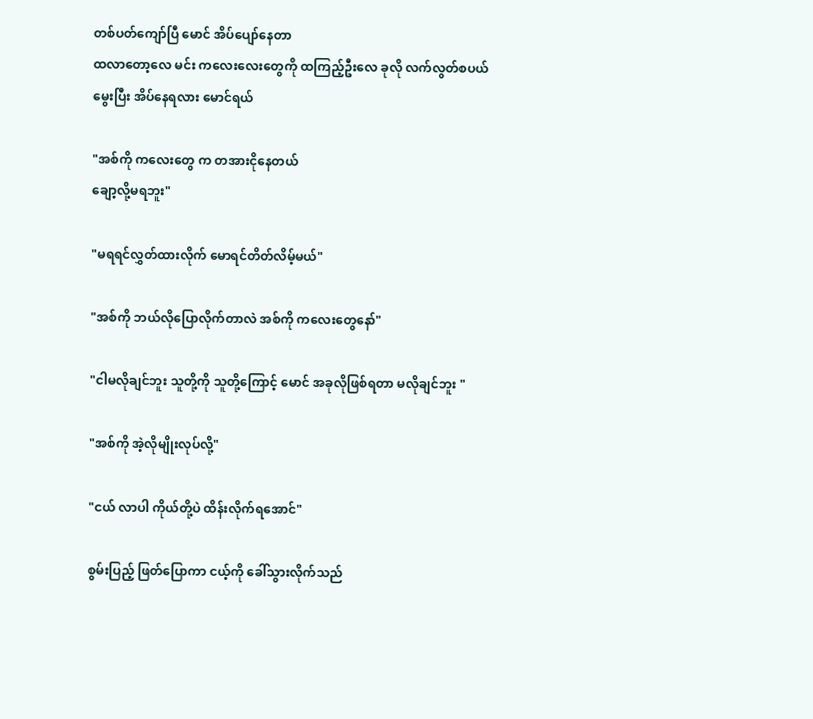တစ်ပတ်ကျော်ပြီ မောင် အိပ်ပျော်နေတာ
ထလာတော့လေ မင်း ကလေးလေးတွေကို ထကြည့်ဦးလေ ခုလို လက်လွတ်စပယ်
မွေးပြီး အိပ်နေရလား မောင်ရယ်

"အစ်ကို ကလေးတွေ က တအားငိုနေတယ်
ချော့လို့မရဘူး"

"မရရင်လွှတ်ထားလိုက် မောရင်တိတ်လိမ့်မယ်"

"အစ်ကို ဘယ်လိုပြောလိုက်တာလဲ အစ်ကို ကလေးတွေနော်"

"ငါမလိုချင်ဘူး သူတို့ကို သူတို့ကြောင့် မောင် အခုလိုဖြစ်ရတာ မလိုချင်ဘူး "

"အစ်ကို အဲ့လိုမျိုးလုပ်လို့"

"ငယ် လာပါ ကိုယ်တို့ပဲ ထိန်းလိုက်ရအောင်"

စွမ်းပြည့် ဖြတ်ပြောကာ ငယ့်ကို ခေါ်သွားလိုက်သည်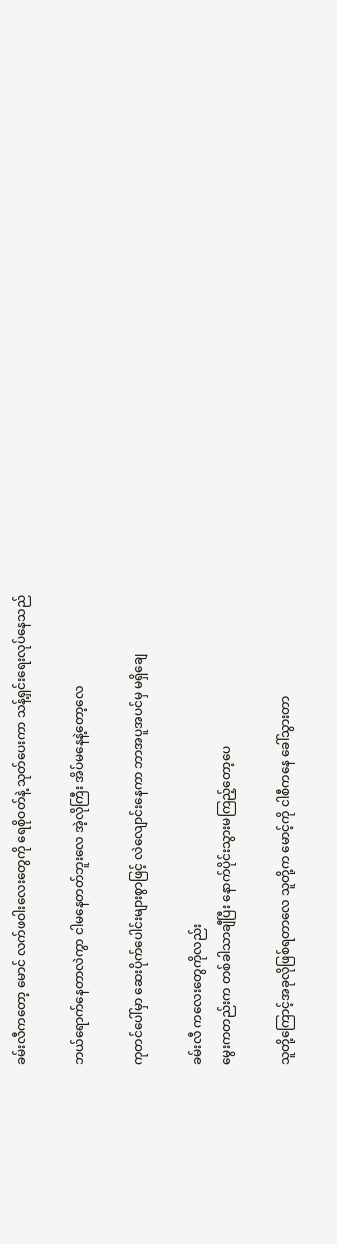ခမ်းလီကတော့ မောင် လက်ဖဝါးလေးတွေကို ရေစိုဝတ်နဲ့ သုတ်ပေးကာ သန့်ရှင်းရေးလုပ်နေသည်

ဘယ်ရောက်နေတာလဲကွာ ငါမနေတတ်ဘူးလေ အဲ့လိုကြီး အိပ်မနေနဲ့တော့လေ

ကုတင်ပေါ်မှာ ဆေးပိုက်ပေါင်းများစွာဖြင့် လဲလျောင်းနေကာ ဘာအပူအပင်မှ မရှိချေ

ခမ်းလီ ကလေးတွေကိုလည်း
မွေးကတည်းက တစ်ခါသာချီပြီး နောက်ပိုင်းသွားမကြည့်တော့ပေ

သူတို့ကြောင့်အခုလိုဖြစ်ရတာလေ သူတို့က မောင့်ကို ငါစီကနေ ခေါ်သွားတာ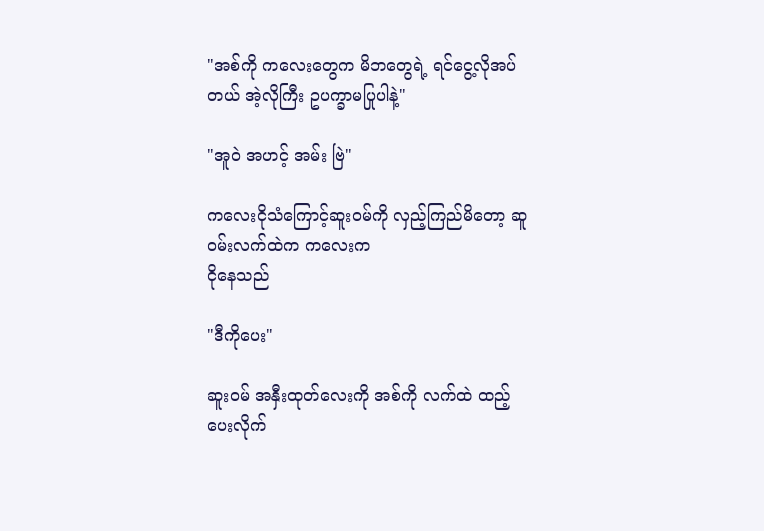"အစ်ကို ကလေးတွေက မိဘတွေရဲ့ ရင်ငွေ့လိုအပ်တယ် အဲ့လိုကြီး ဥပက္ခာမပြုပါနဲ့"

"အူဝဲ အဟင့် အမ်း ဗြဲ"

ကလေးငိုသံကြောင့်ဆူးဝမ်ကို လှည့်ကြည်မိတော့ ဆူဝမ်းလက်ထဲက ကလေးက
ငိုနေသည်

"ဒီကိုပေး"

ဆူးဝမ် အနှီးထုတ်လေးကို အစ်ကို လက်ထဲ ထည့်ပေးလိုက်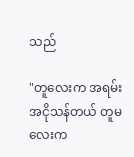သည်

"တူလေးက အရမ်းအငိုသန်တယ် တူမလေးက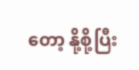တော့ နို့စို့ပြီး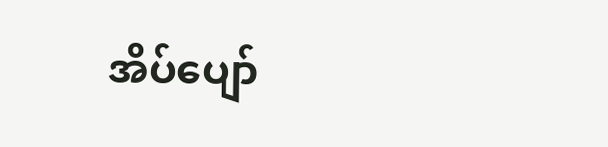အိပ်ပျော်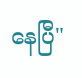နေပြီ"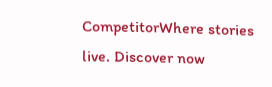CompetitorWhere stories live. Discover now